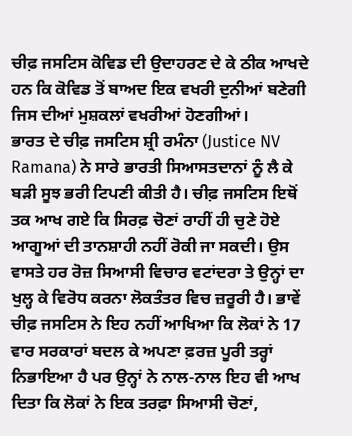ਚੀਫ਼ ਜਸਟਿਸ ਕੋਵਿਡ ਦੀ ਉਦਾਹਰਣ ਦੇ ਕੇ ਠੀਕ ਆਖਦੇ ਹਨ ਕਿ ਕੋਵਿਡ ਤੋਂ ਬਾਅਦ ਇਕ ਵਖਰੀ ਦੁਨੀਆਂ ਬਣੇਗੀ ਜਿਸ ਦੀਆਂ ਮੁਸ਼ਕਲਾਂ ਵਖਰੀਆਂ ਹੋਣਗੀਆਂ।
ਭਾਰਤ ਦੇ ਚੀਫ਼ ਜਸਟਿਸ ਸ਼੍ਰੀ ਰਮੰਨਾ (Justice NV Ramana) ਨੇ ਸਾਰੇ ਭਾਰਤੀ ਸਿਆਸਤਦਾਨਾਂ ਨੂੰ ਲੈ ਕੇ ਬੜੀ ਸੂਝ ਭਰੀ ਟਿਪਣੀ ਕੀਤੀ ਹੈ। ਚੀਫ਼ ਜਸਟਿਸ ਇਥੋਂ ਤਕ ਆਖ ਗਏ ਕਿ ਸਿਰਫ਼ ਚੋਣਾਂ ਰਾਹੀਂ ਹੀ ਚੁਣੇ ਹੋਏ ਆਗੂਆਂ ਦੀ ਤਾਨਸ਼ਾਹੀ ਨਹੀਂ ਰੋਕੀ ਜਾ ਸਕਦੀ। ਉਸ ਵਾਸਤੇ ਹਰ ਰੋਜ਼ ਸਿਆਸੀ ਵਿਚਾਰ ਵਟਾਂਦਰਾ ਤੇ ਉਨ੍ਹਾਂ ਦਾ ਖੁਲ੍ਹ ਕੇ ਵਿਰੋਧ ਕਰਨਾ ਲੋਕਤੰਤਰ ਵਿਚ ਜ਼ਰੂਰੀ ਹੈ। ਭਾਵੇਂ ਚੀਫ਼ ਜਸਟਿਸ ਨੇ ਇਹ ਨਹੀਂ ਆਖਿਆ ਕਿ ਲੋਕਾਂ ਨੇ 17 ਵਾਰ ਸਰਕਾਰਾਂ ਬਦਲ ਕੇ ਅਪਣਾ ਫ਼ਰਜ਼ ਪੂਰੀ ਤਰ੍ਹਾਂ ਨਿਭਾਇਆ ਹੈ ਪਰ ਉਨ੍ਹਾਂ ਨੇ ਨਾਲ-ਨਾਲ ਇਹ ਵੀ ਆਖ ਦਿਤਾ ਕਿ ਲੋਕਾਂ ਨੇ ਇਕ ਤਰਫ਼ਾ ਸਿਆਸੀ ਚੋਣਾਂ,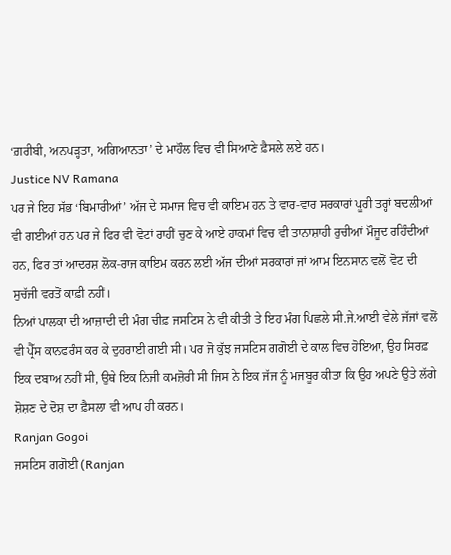‘ਗ਼ਰੀਬੀ, ਅਨਪੜ੍ਹਤਾ, ਅਗਿਆਨਤਾ’ ਦੇ ਮਾਹੌਲ ਵਿਚ ਵੀ ਸਿਆਣੇ ਫ਼ੈਸਲੇ ਲਏ ਹਨ।
Justice NV Ramana
ਪਰ ਜੇ ਇਹ ਸੱਭ ‘ਬਿਮਾਰੀਆਂ’ ਅੱਜ ਦੇ ਸਮਾਜ ਵਿਚ ਵੀ ਕਾਇਮ ਹਨ ਤੇ ਵਾਰ-ਵਾਰ ਸਰਕਾਰਾਂ ਪੂਰੀ ਤਰ੍ਹਾਂ ਬਦਲੀਆਂ ਵੀ ਗਈਆਂ ਹਨ ਪਰ ਜੇ ਫਿਰ ਵੀ ਵੋਟਾਂ ਰਾਹੀਂ ਚੁਣ ਕੇ ਆਏ ਹਾਕਮਾਂ ਵਿਚ ਵੀ ਤਾਨਾਸ਼ਾਹੀ ਰੁਚੀਆਂ ਮੌਜੂਦ ਰਹਿੰਦੀਆਂ ਹਨ, ਫਿਰ ਤਾਂ ਆਦਰਸ਼ ਲੋਕ-ਰਾਜ ਕਾਇਮ ਕਰਨ ਲਈ ਅੱਜ ਦੀਆਂ ਸਰਕਾਰਾਂ ਜਾਂ ਆਮ ਇਨਸਾਨ ਵਲੋਂ ਵੋਟ ਦੀ ਸੁਚੱਜੀ ਵਰਤੋਂ ਕਾਫ਼ੀ ਨਹੀਂ।
ਨਿਆਂ ਪਾਲਕਾ ਦੀ ਆਜ਼ਾਦੀ ਦੀ ਮੰਗ ਚੀਫ਼ ਜਸਟਿਸ ਨੇ ਵੀ ਕੀਤੀ ਤੇ ਇਹ ਮੰਗ ਪਿਛਲੇ ਸੀ.ਜੇ.ਆਈ ਵੇਲੇ ਜੱਜਾਂ ਵਲੋਂ ਵੀ ਪ੍ਰੈੱਸ ਕਾਨਫਰੰਸ ਕਰ ਕੇ ਦੁਹਰਾਈ ਗਈ ਸੀ। ਪਰ ਜੋ ਕੁੱਝ ਜਸਟਿਸ ਗਗੋਈ ਦੇ ਕਾਲ ਵਿਚ ਹੋਇਆ, ਉਹ ਸਿਰਫ਼ ਇਕ ਦਬਾਅ ਨਹੀਂ ਸੀ, ਉਥੇ ਇਕ ਨਿਜੀ ਕਮਜ਼ੋਰੀ ਸੀ ਜਿਸ ਨੇ ਇਕ ਜੱਜ ਨੂੰ ਮਜਬੂਰ ਕੀਤਾ ਕਿ ਉਹ ਅਪਣੇ ਉਤੇ ਲੱਗੇ ਸ਼ੋਸ਼ਣ ਦੇ ਦੋਸ਼ ਦਾ ਫ਼ੈਸਲਾ ਵੀ ਆਪ ਹੀ ਕਰਨ।
Ranjan Gogoi
ਜਸਟਿਸ ਗਗੋਈ (Ranjan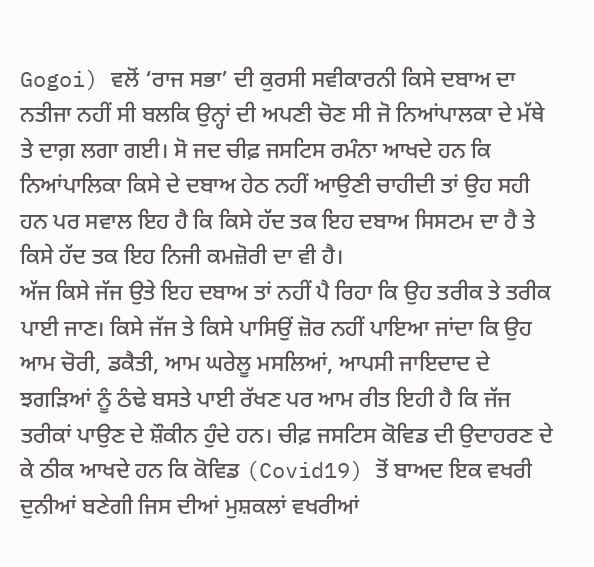Gogoi) ਵਲੋਂ ‘ਰਾਜ ਸਭਾ’ ਦੀ ਕੁਰਸੀ ਸਵੀਕਾਰਨੀ ਕਿਸੇ ਦਬਾਅ ਦਾ ਨਤੀਜਾ ਨਹੀਂ ਸੀ ਬਲਕਿ ਉਨ੍ਹਾਂ ਦੀ ਅਪਣੀ ਚੋਣ ਸੀ ਜੋ ਨਿਆਂਪਾਲਕਾ ਦੇ ਮੱਥੇ ਤੇ ਦਾਗ਼ ਲਗਾ ਗਈ। ਸੋ ਜਦ ਚੀਫ਼ ਜਸਟਿਸ ਰਮੰਨਾ ਆਖਦੇ ਹਨ ਕਿ ਨਿਆਂਪਾਲਿਕਾ ਕਿਸੇ ਦੇ ਦਬਾਅ ਹੇਠ ਨਹੀਂ ਆਉਣੀ ਚਾਹੀਦੀ ਤਾਂ ਉਹ ਸਹੀ ਹਨ ਪਰ ਸਵਾਲ ਇਹ ਹੈ ਕਿ ਕਿਸੇ ਹੱਦ ਤਕ ਇਹ ਦਬਾਅ ਸਿਸਟਮ ਦਾ ਹੈ ਤੇ ਕਿਸੇ ਹੱਦ ਤਕ ਇਹ ਨਿਜੀ ਕਮਜ਼ੋਰੀ ਦਾ ਵੀ ਹੈ।
ਅੱਜ ਕਿਸੇ ਜੱਜ ਉਤੇ ਇਹ ਦਬਾਅ ਤਾਂ ਨਹੀਂ ਪੈ ਰਿਹਾ ਕਿ ਉਹ ਤਰੀਕ ਤੇ ਤਰੀਕ ਪਾਈ ਜਾਣ। ਕਿਸੇ ਜੱਜ ਤੇ ਕਿਸੇ ਪਾਸਿਉਂ ਜ਼ੋਰ ਨਹੀਂ ਪਾਇਆ ਜਾਂਦਾ ਕਿ ਉਹ ਆਮ ਚੋਰੀ, ਡਕੈਤੀ, ਆਮ ਘਰੇਲੂ ਮਸਲਿਆਂ, ਆਪਸੀ ਜਾਇਦਾਦ ਦੇ ਝਗੜਿਆਂ ਨੂੰ ਠੰਢੇ ਬਸਤੇ ਪਾਈ ਰੱਖਣ ਪਰ ਆਮ ਰੀਤ ਇਹੀ ਹੈ ਕਿ ਜੱਜ ਤਰੀਕਾਂ ਪਾਉਣ ਦੇ ਸ਼ੌਕੀਨ ਹੁੰਦੇ ਹਨ। ਚੀਫ਼ ਜਸਟਿਸ ਕੋਵਿਡ ਦੀ ਉਦਾਹਰਣ ਦੇ ਕੇ ਠੀਕ ਆਖਦੇ ਹਨ ਕਿ ਕੋਵਿਡ (Covid19) ਤੋਂ ਬਾਅਦ ਇਕ ਵਖਰੀ ਦੁਨੀਆਂ ਬਣੇਗੀ ਜਿਸ ਦੀਆਂ ਮੁਸ਼ਕਲਾਂ ਵਖਰੀਆਂ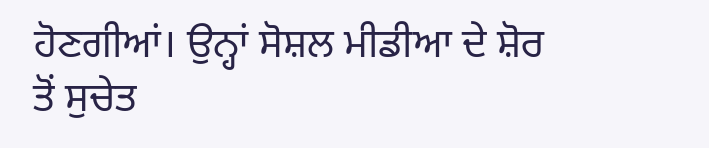ਹੋਣਗੀਆਂ। ਉਨ੍ਹਾਂ ਸੋਸ਼ਲ ਮੀਡੀਆ ਦੇ ਸ਼ੋਰ ਤੋਂ ਸੁਚੇਤ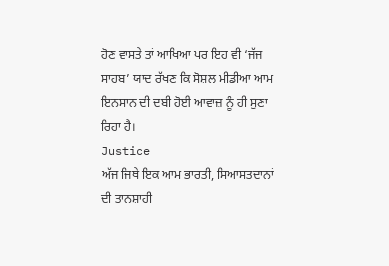ਹੋਣ ਵਾਸਤੇ ਤਾਂ ਆਖਿਆ ਪਰ ਇਹ ਵੀ ‘ਜੱਜ ਸਾਹਬ’ ਯਾਦ ਰੱਖਣ ਕਿ ਸੋਸ਼ਲ ਮੀਡੀਆ ਆਮ ਇਨਸਾਨ ਦੀ ਦਬੀ ਹੋਈ ਆਵਾਜ਼ ਨੂੰ ਹੀ ਸੁਣਾ ਰਿਹਾ ਹੈ।
Justice
ਅੱਜ ਜਿਥੇ ਇਕ ਆਮ ਭਾਰਤੀ, ਸਿਆਸਤਦਾਨਾਂ ਦੀ ਤਾਨਸ਼ਾਹੀ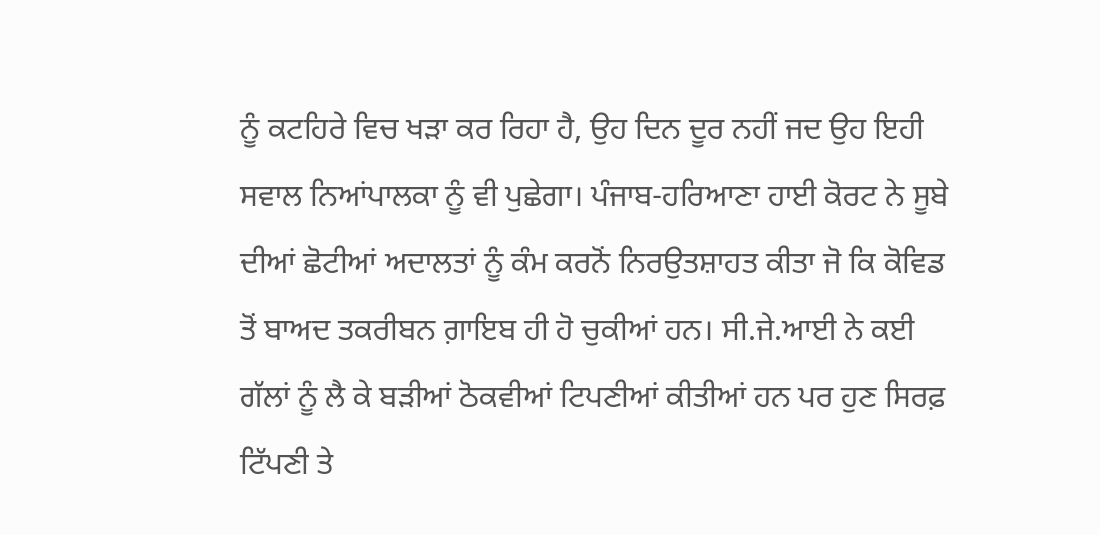ਨੂੰ ਕਟਹਿਰੇ ਵਿਚ ਖੜਾ ਕਰ ਰਿਹਾ ਹੈ, ਉਹ ਦਿਨ ਦੂਰ ਨਹੀਂ ਜਦ ਉਹ ਇਹੀ ਸਵਾਲ ਨਿਆਂਪਾਲਕਾ ਨੂੰ ਵੀ ਪੁਛੇਗਾ। ਪੰਜਾਬ-ਹਰਿਆਣਾ ਹਾਈ ਕੋਰਟ ਨੇ ਸੂਬੇ ਦੀਆਂ ਛੋਟੀਆਂ ਅਦਾਲਤਾਂ ਨੂੰ ਕੰਮ ਕਰਨੋਂ ਨਿਰਉਤਸ਼ਾਹਤ ਕੀਤਾ ਜੋ ਕਿ ਕੋਵਿਡ ਤੋਂ ਬਾਅਦ ਤਕਰੀਬਨ ਗ਼ਾਇਬ ਹੀ ਹੋ ਚੁਕੀਆਂ ਹਨ। ਸੀ.ਜੇ.ਆਈ ਨੇ ਕਈ ਗੱਲਾਂ ਨੂੰ ਲੈ ਕੇ ਬੜੀਆਂ ਠੋਕਵੀਆਂ ਟਿਪਣੀਆਂ ਕੀਤੀਆਂ ਹਨ ਪਰ ਹੁਣ ਸਿਰਫ਼ ਟਿੱਪਣੀ ਤੇ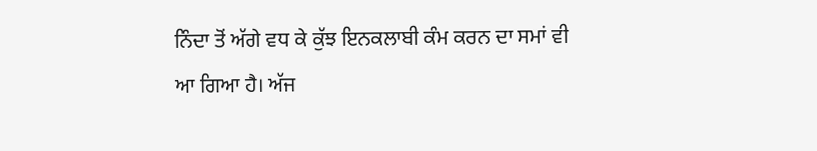ਨਿੰਦਾ ਤੋਂ ਅੱਗੇ ਵਧ ਕੇ ਕੁੱਝ ਇਨਕਲਾਬੀ ਕੰਮ ਕਰਨ ਦਾ ਸਮਾਂ ਵੀ ਆ ਗਿਆ ਹੈ। ਅੱਜ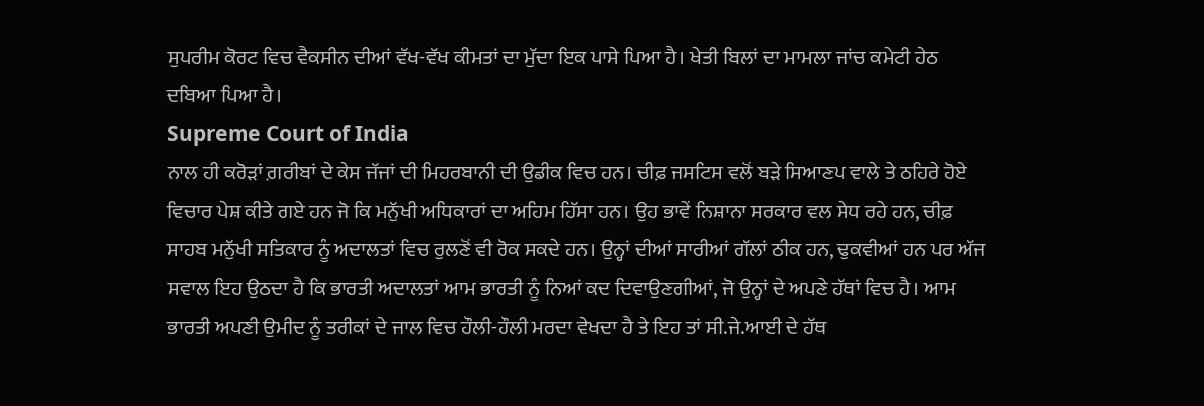ਸੁਪਰੀਮ ਕੋਰਟ ਵਿਚ ਵੈਕਸੀਨ ਦੀਆਂ ਵੱਖ-ਵੱਖ ਕੀਮਤਾਂ ਦਾ ਮੁੱਦਾ ਇਕ ਪਾਸੇ ਪਿਆ ਹੈ। ਖੇਤੀ ਬਿਲਾਂ ਦਾ ਮਾਮਲਾ ਜਾਂਚ ਕਮੇਟੀ ਹੇਠ ਦਬਿਆ ਪਿਆ ਹੈ।
Supreme Court of India
ਨਾਲ ਹੀ ਕਰੋੜਾਂ ਗ਼ਰੀਬਾਂ ਦੇ ਕੇਸ ਜੱਜਾਂ ਦੀ ਮਿਹਰਬਾਨੀ ਦੀ ਉਡੀਕ ਵਿਚ ਹਨ। ਚੀਫ਼ ਜਸਟਿਸ ਵਲੋਂ ਬੜੇ ਸਿਆਣਪ ਵਾਲੇ ਤੇ ਠਹਿਰੇ ਹੋਏ ਵਿਚਾਰ ਪੇਸ਼ ਕੀਤੇ ਗਏ ਹਨ ਜੋ ਕਿ ਮਨੁੱਖੀ ਅਧਿਕਾਰਾਂ ਦਾ ਅਹਿਮ ਹਿੱਸਾ ਹਨ। ਉਹ ਭਾਵੇਂ ਨਿਸ਼ਾਨਾ ਸਰਕਾਰ ਵਲ ਸੇਧ ਰਹੇ ਹਨ, ਚੀਫ਼ ਸਾਹਬ ਮਨੁੱਖੀ ਸਤਿਕਾਰ ਨੂੰ ਅਦਾਲਤਾਂ ਵਿਚ ਰੁਲਣੋਂ ਵੀ ਰੋਕ ਸਕਦੇ ਹਨ। ਉਨ੍ਹਾਂ ਦੀਆਂ ਸਾਰੀਆਂ ਗੱਲਾਂ ਠੀਕ ਹਨ, ਢੁਕਵੀਆਂ ਹਨ ਪਰ ਅੱਜ ਸਵਾਲ ਇਹ ਉਠਦਾ ਹੈ ਕਿ ਭਾਰਤੀ ਅਦਾਲਤਾਂ ਆਮ ਭਾਰਤੀ ਨੂੰ ਨਿਆਂ ਕਦ ਦਿਵਾਉਣਗੀਆਂ, ਜੋ ਉਨ੍ਹਾਂ ਦੇ ਅਪਣੇ ਹੱਥਾਂ ਵਿਚ ਹੈ। ਆਮ ਭਾਰਤੀ ਅਪਣੀ ਉਮੀਦ ਨੂੰ ਤਰੀਕਾਂ ਦੇ ਜਾਲ ਵਿਚ ਹੌਲੀ-ਹੌਲੀ ਮਰਦਾ ਵੇਖਦਾ ਹੈ ਤੇ ਇਹ ਤਾਂ ਸੀ.ਜੇ.ਆਈ ਦੇ ਹੱਥ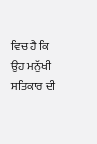ਵਿਚ ਹੈ ਕਿ ਉਹ ਮਨੁੱਖੀ ਸਤਿਕਾਰ ਦੀ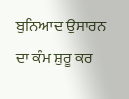ਬੁਨਿਆਦ ਉਸਾਰਨ ਦਾ ਕੰਮ ਸ਼ੁਰੂ ਕਰ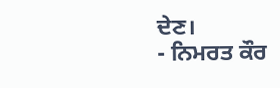ਦੇਣ।
- ਨਿਮਰਤ ਕੌਰ